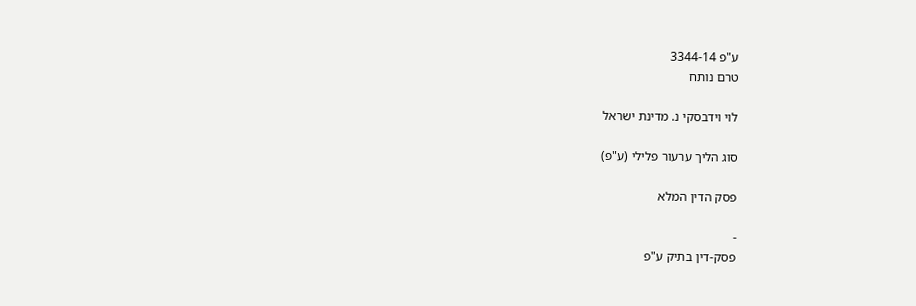ע"פ 3344-14
טרם נותח

לוי וידבסקי נ. מדינת ישראל

סוג הליך ערעור פלילי (ע"פ)

פסק הדין המלא

-
פסק-דין בתיק ע"פ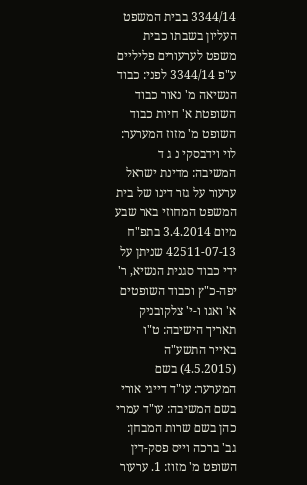3344/14 בבית המשפט העליון בשבתו כבית משפט לערעורים פליליים ע"פ 3344/14 לפני: כבוד הנשיאה מ' נאור כבוד השופטת א' חיות כבוד השופט מ' מזוז המערער: לוי וידבסקי נ ג ד המשיבה: מדינת ישראל ערעור על גזר דינו של בית המשפט המחוזי באר שבע מיום 3.4.2014 בתפ"ח 42511-07-13 שניתן על ידי כבוד סגנית הנשיא, ר' יפה-כ"ץ וכבוד השופטים א' ואגו ו-י' צלקובניק תאריך הישיבה: ט"ו באייר התשע"ה (4.5.2015) בשם המערער: עו"ד דייגי אורי בשם המשיבה: עו"ד עמרי כהן בשם שרות המבחן: גב' ברכה וייס פסק-דין השופט מ' מזוז: 1. ערעור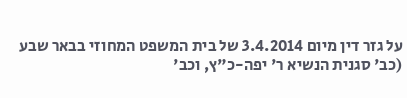על גזר דין מיום 3.4.2014 של בית המשפט המחוזי בבאר שבע (כב' סגנית הנשיא ר' יפה-כ"ץ, וכב'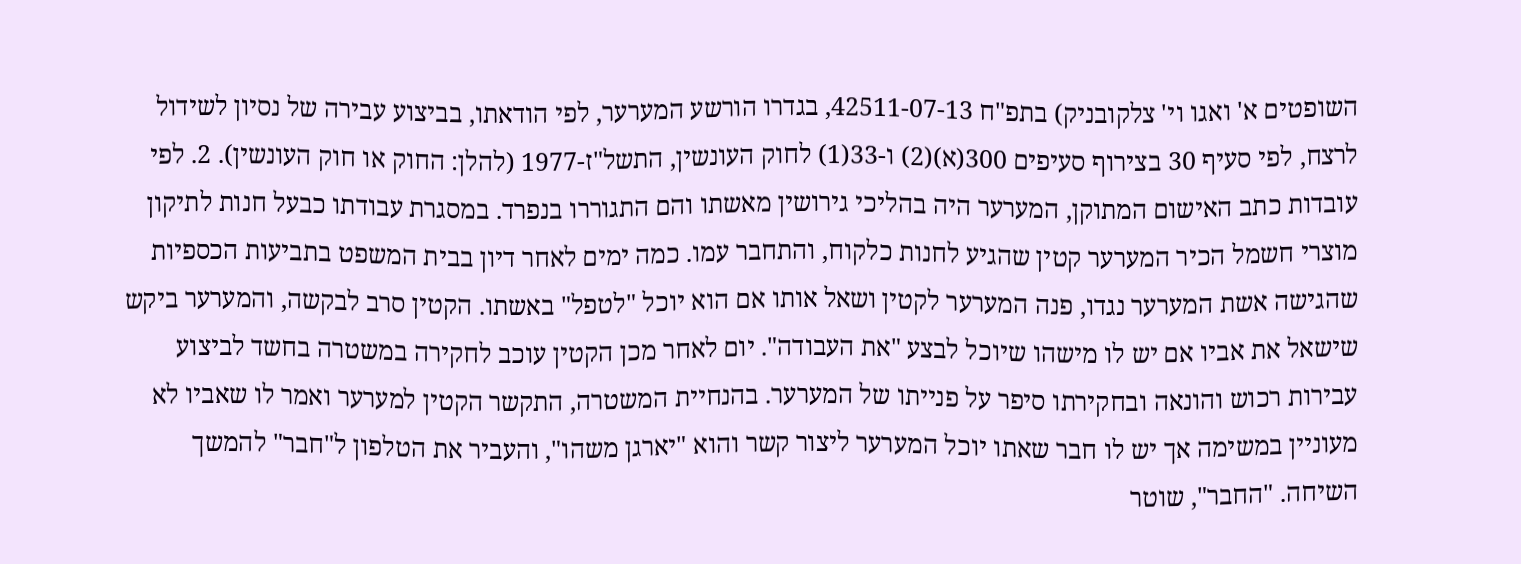השופטים א' ואגו וי' צלקובניק) בתפ"ח 42511-07-13, בגדרו הורשע המערער, לפי הודאתו, בביצוע עבירה של נסיון לשידול לרצח, לפי סעיף 30 בצירוף סעיפים 300(א)(2) ו-33(1) לחוק העונשין, התשל"ז-1977 (להלן: החוק או חוק העונשין). 2. לפי עובדות כתב האישום המתוקן, המערער היה בהליכי גירושין מאשתו והם התגוררו בנפרד. במסגרת עבודתו כבעל חנות לתיקון מוצרי חשמל הכיר המערער קטין שהגיע לחנות כלקוח, והתחבר עמו. כמה ימים לאחר דיון בבית המשפט בתביעות הכספיות שהגישה אשת המערער נגדו, פנה המערער לקטין ושאל אותו אם הוא יוכל "לטפל" באשתו. הקטין סרב לבקשה, והמערער ביקש שישאל את אביו אם יש לו מישהו שיוכל לבצע "את העבודה". יום לאחר מכן הקטין עוכב לחקירה במשטרה בחשד לביצוע עבירות רכוש והונאה ובחקירתו סיפר על פנייתו של המערער. בהנחיית המשטרה, התקשר הקטין למערער ואמר לו שאביו לא מעוניין במשימה אך יש לו חבר שאתו יוכל המערער ליצור קשר והוא "יארגן משהו", והעביר את הטלפון ל"חבר" להמשך השיחה. "החבר", שוטר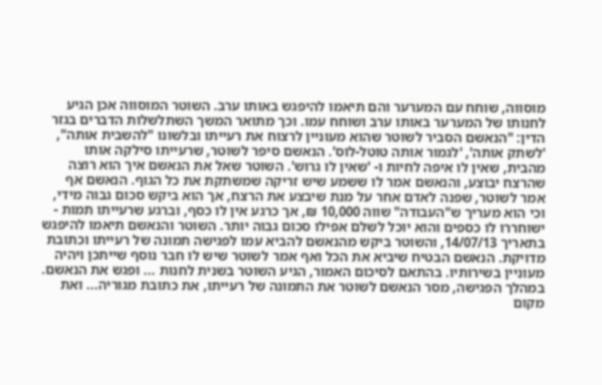מוסווה, שוחח עם המערער והם תיאמו להיפגש באותו ערב. השוטר המוסווה אכן הגיע לחנותו של המערער באותו ערב ושוחח עמו. וכך מתואר המשך השתלשלות הדברים בגזר הדין: "הנאשם הסביר לשוטר שהוא מעוניין לרצוח את רעייתו ובלשונו "להשבית אותה", 'לשתק אותה', 'לגמור אותה טוטל-לוס'. הנאשם סיפר לשוטר, שרעייתו סילקה אותו מהבית, שאין לו איפה לחיות ו- 'שאין לו גרוש'. השוטר שאל את הנאשם איך הוא רוצה שהרצח יבוצע, והנאשם אמר לו ששמע שיש זריקה שמשתקת את כל הגוף. הנאשם אף אמר לשוטר, שפנה לאדם אחר על מנת שיבצע את הרצח, אך הוא ביקש סכום גבוה מידי, וכי הוא מעריך ש"העבודה" שווה 10,000 ₪, אך כרגע אין לו כסף, וברגע שרעייתו תמות - ישוחררו לו כספים והוא יוכל לשלם אפילו סכום גבוה יותר. השוטר והנאשם תיאמו להיפגש בתאריך 14/07/13, והשוטר ביקש מהנאשם להביא עמו לפגישה תמונה של רעייתו וכתובת מדויקת. הנאשם הבטיח שיביא את הכל ואף אמר לשוטר שיש לו חבר נוסף שייתכן ויהיה מעוניין בשירותיו. בהתאם לסיכום האמור, הגיע השוטר בשנית לחנות ... ופגש את הנאשם. במהלך הפגישה, מסר הנאשם לשוטר את התמונה של רעייתו, את כתובת מגוריה... ואת מקום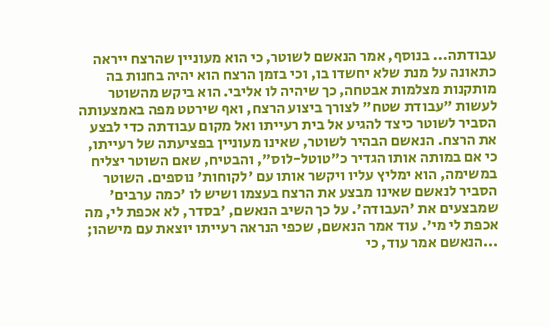עבודתה... בנוסף, אמר הנאשם לשוטר, כי הוא מעוניין שהרצח ייראה כתאונה על מנת שלא יחשדו בו, וכי בזמן הרצח הוא יהיה בחנות בה מותקנות מצלמות אבטחה, כך שיהיה לו אליבי. הוא ביקש מהשוטר לעשות "עבודת שטח" לצורך ביצוע הרצח, ואף שירטט מפה באמצעותה הסביר לשוטר כיצד להגיע אל בית רעייתו ואל מקום עבודתה כדי לבצע את הרצח. הנאשם הבהיר לשוטר, שאינו מעוניין בפציעתה של רעייתו, כי אם במותה אותו הגדיר כ"טוטל-לוס", והבטיח, שאם השוטר יצליח במשימה, הוא ימליץ עליו ויקשר אותו עם 'לקוחות' נוספים. השוטר הסביר לנאשם שאינו מבצע את הרצח בעצמו ושיש לו 'כמה ערבים' שמבצעים את 'העבודה'. על כך השיב הנאשם, 'בסדר, לא אכפת לי, מה אכפת לי מי'. עוד אמר הנאשם, שכפי הנראה רעייתו יוצאת עם מישהו; ...הנאשם אמר עוד, כי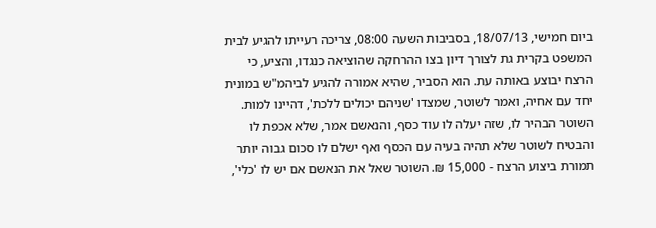ביום חמישי, 18/07/13, בסביבות השעה 08:00, צריכה רעייתו להגיע לבית המשפט בקרית גת לצורך דיון בצו ההרחקה שהוציאה כנגדו, והציע, כי הרצח יבוצע באותה עת. הוא הסביר, שהיא אמורה להגיע לביהמ"ש במונית יחד עם אחיה, ואמר לשוטר, שמצדו 'שניהם יכולים ללכת', דהיינו למות. השוטר הבהיר לו, שזה יעלה לו עוד כסף, והנאשם אמר, שלא אכפת לו והבטיח לשוטר שלא תהיה בעיה עם הכסף ואף ישלם לו סכום גבוה יותר תמורת ביצוע הרצח - 15,000 ₪. השוטר שאל את הנאשם אם יש לו 'כלי',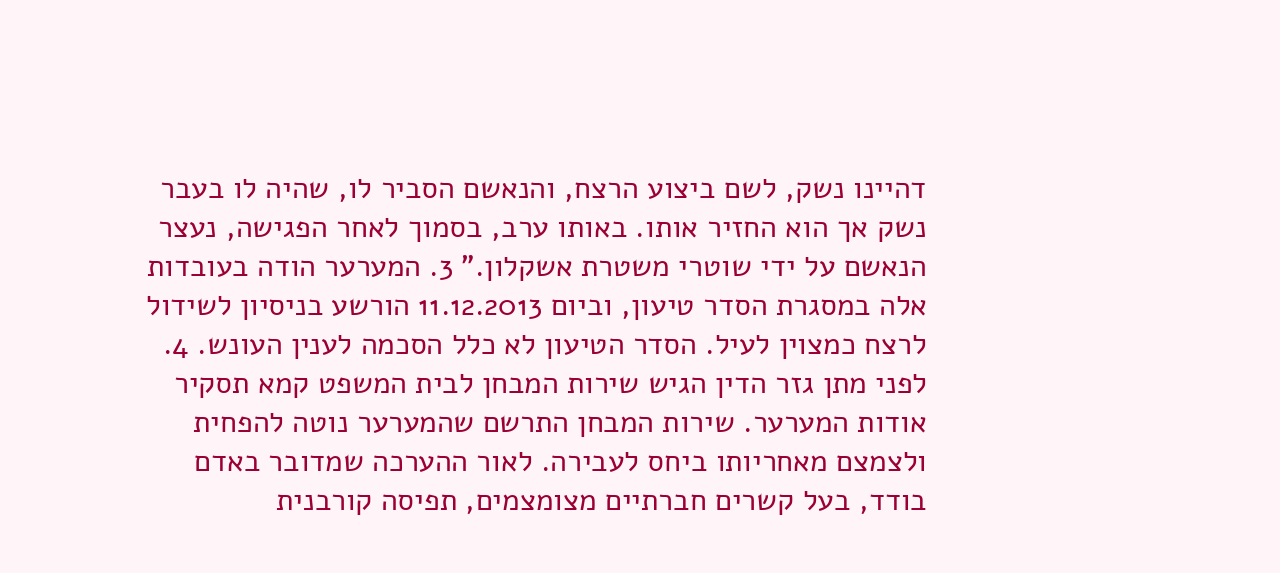דהיינו נשק, לשם ביצוע הרצח, והנאשם הסביר לו, שהיה לו בעבר נשק אך הוא החזיר אותו. באותו ערב, בסמוך לאחר הפגישה, נעצר הנאשם על ידי שוטרי משטרת אשקלון." 3. המערער הודה בעובדות אלה במסגרת הסדר טיעון, וביום 11.12.2013 הורשע בניסיון לשידול לרצח כמצוין לעיל. הסדר הטיעון לא כלל הסכמה לענין העונש. 4. לפני מתן גזר הדין הגיש שירות המבחן לבית המשפט קמא תסקיר אודות המערער. שירות המבחן התרשם שהמערער נוטה להפחית ולצמצם מאחריותו ביחס לעבירה. לאור ההערכה שמדובר באדם בודד, בעל קשרים חברתיים מצומצמים, תפיסה קורבנית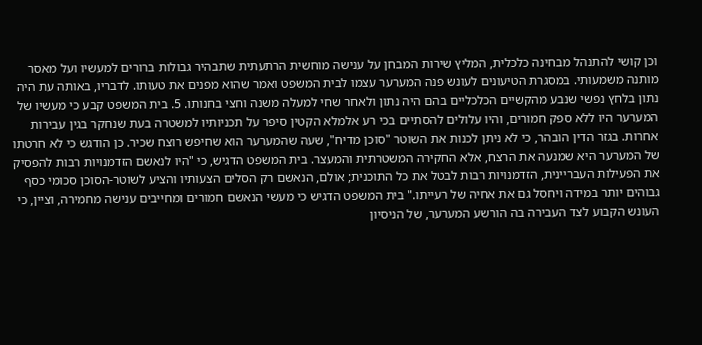וכן קושי להתנהל מבחינה כלכלית, המליץ שירות המבחן על ענישה מוחשית הרתעתית שתבהיר גבולות ברורים למעשיו ועל מאסר מותנה משמעותי. במסגרת הטיעונים לעונש פנה המערער עצמו לבית המשפט ואמר שהוא מפנים את טעותו. לדבריו, באותה עת היה נתון בלחץ נפשי שנבע מהקשיים הכלכליים בהם היה נתון ולאחר שחי למעלה משנה וחצי בחנותו. 5. בית המשפט קבע כי מעשיו של המערער היו ללא ספק חמורים, והיו עלולים להסתיים בכי רע אלמלא הקטין סיפר על תכניותיו למשטרה בעת שנחקר בגין עבירות אחרות. בגזר הדין הובהר, כי לא ניתן לכנות את השוטר "סוכן מדיח", שעה שהמערער הוא שחיפש רוצח שכיר. כן הודגש כי לא חרטתו של המערער היא שמנעה את הרצח, אלא החקירה המשטרתית והמעצר. בית המשפט הדגיש, כי "היו לנאשם הזדמנויות רבות להפסיק את הפעילות העבריינית, הזדמנויות רבות לבטל את כל התוכנית; אולם, הנאשם רק הסלים הצעותיו והציע לשוטר-הסוכן סכומי כסף גבוהים יותר במידה ויחסל גם את אחיה של רעייתו." בית המשפט הדגיש כי מעשי הנאשם חמורים ומחייבים ענישה מחמירה, וציין, כי העונש הקבוע לצד העבירה בה הורשע המערער, של הניסיון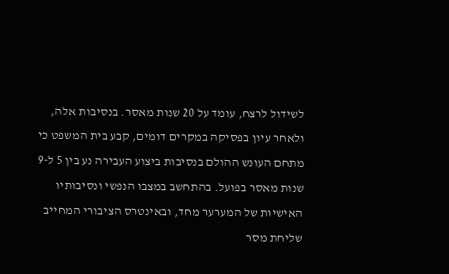לשידול לרצח, עומד על 20 שנות מאסר. בנסיבות אלה, ולאחר עיון בפסיקה במקרים דומים, קבע בית המשפט כי מתחם העונש ההולם בנסיבות ביצוע העבירה נע בין 5 ל-9 שנות מאסר בפועל. בהתחשב במצבו הנפשי ונסיבותיו האישיות של המערער מחד, ובאינטרס הציבורי המחייב שליחת מסר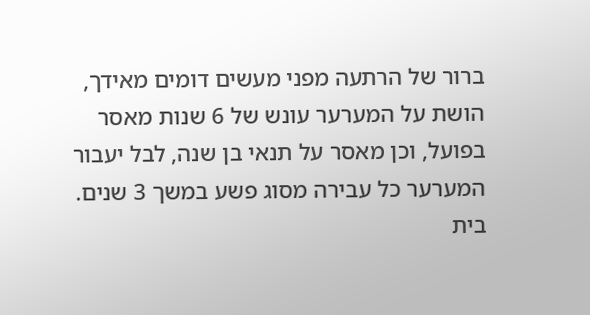ברור של הרתעה מפני מעשים דומים מאידך, הושת על המערער עונש של 6 שנות מאסר בפועל, וכן מאסר על תנאי בן שנה, לבל יעבור המערער כל עבירה מסוג פשע במשך 3 שנים. בית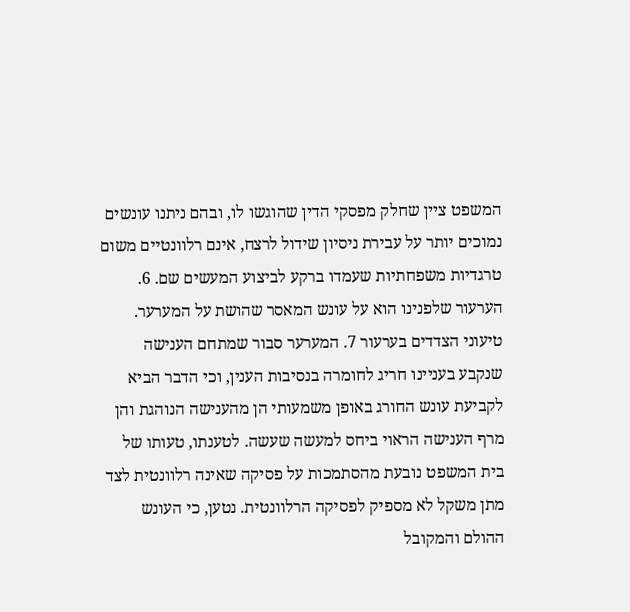המשפט ציין שחלק מפסקי הדין שהוגשו לו, ובהם ניתנו עונשים נמוכים יותר על עבירת ניסיון שידול לרצח, אינם רלוונטיים משום טרגדיות משפחתיות שעמדו ברקע לביצוע המעשים שם. 6. הערעור שלפנינו הוא על עונש המאסר שהושת על המערער. טיעוני הצדדים בערעור 7. המערער סבור שמתחם הענישה שנקבע בעניינו חריג לחומרה בנסיבות הענין, וכי הדבר הביא לקביעת עונש החורג באופן משמעותי הן מהענישה הנוהגת והן מרף הענישה הראוי ביחס למעשה שעשה. לטענתו, טעותו של בית המשפט נובעת מהסתמכות על פסיקה שאינה רלוונטית לצד מתן משקל לא מספיק לפסיקה הרלוונטית. נטען, כי העונש ההולם והמקובל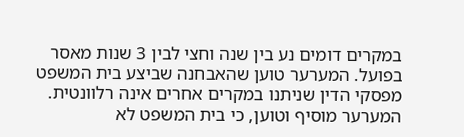במקרים דומים נע בין שנה וחצי לבין 3 שנות מאסר בפועל. המערער טוען שהאבחנה שביצע בית המשפט מפסקי הדין שניתנו במקרים אחרים אינה רלוונטית. המערער מוסיף וטוען, כי בית המשפט לא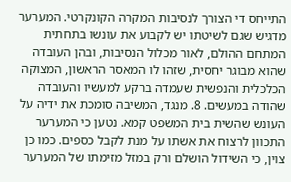התייחס די הצורך לנסיבות המקרה הקונקרטי. המערער מדגיש שגם לשיטתו יש לקבוע את עונשו בתחתית המתחם ההולם, לאור מכלול הנסיבות, ובהן העובדה שהוא מבוגר יחסית, שזהו לו המאסר הראשון, המצוקה הכלכלית והנפשית שעמדה ברקע למעשיו והעובדה שהודה במעשים. 8. מנגד, המשיבה סומכת את ידיה על העונש שהשית בית המשפט קמא. נטען כי המערער התכוון לרצוח את אשתו על מנת לקבל כספים. כמו כן צוין, כי השידול הושלם ורק במזל מזימתו של המערער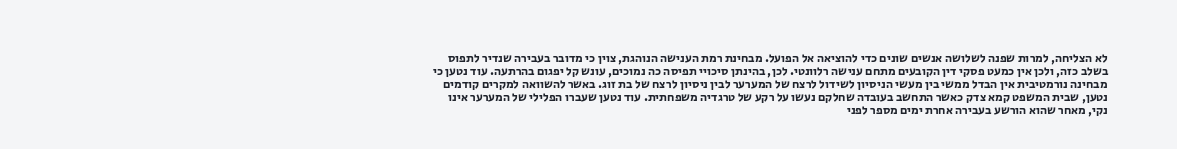לא הצליחה, למרות שפנה לשלושה אנשים שונים כדי להוציאה אל הפועל. מבחינת רמת הענישה הנוהגת, צוין כי מדובר בעבירה שנדיר לתפוס בשלב כזה, ולכן אין כמעט פסקי דין הקובעים מתחם ענישה רלוונטי. לכן, בהינתן סיכויי תפיסה כה נמוכים, עונש קל יפגום בהרתעה. עוד נטען כי מבחינה נורמטיבית אין הבדל ממשי בין מעשי הניסיון לשידול לרצח של המערער לבין ניסיון לרצח של בת זוג. באשר להשוואה למקרים קודמים נטען, שבית המשפט קמא צדק כאשר התחשב בעובדה שחלקם נעשו על רקע של טרגדיה משפחתית. עוד נטען שעברו הפלילי של המערער אינו נקי, מאחר שהוא הורשע בעבירה אחרת ימים מספר לפני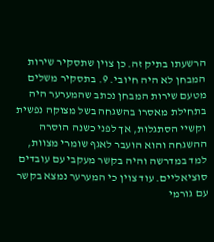הרשעתו בתיק זה. כן צוין שתסקיר שירות המבחן לא היה חיובי. 9. בתסקיר משלים מטעם שירות המבחן נכתב שהמערער היה בתחילת מאסרו בהשגחה בשל מצוקה נפשית וקשיי הסתגלות, אך לפני כשנה הוסרה ההשגחה והוא הועבר לאגף שומרי מצוות, למד במדרשה והיה בקשר מעקבי עם עובדים סוציאליים. עוד צוין כי המערער נמצא בקשר עם גורמי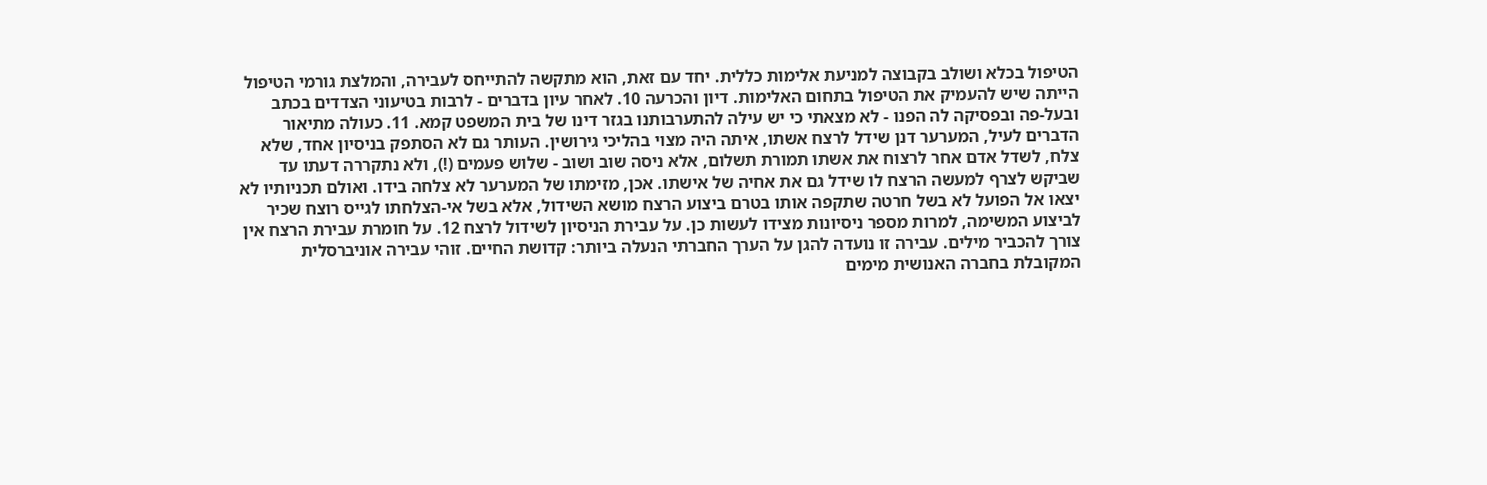הטיפול בכלא ושולב בקבוצה למניעת אלימות כללית. יחד עם זאת, הוא מתקשה להתייחס לעבירה, והמלצת גורמי הטיפול הייתה שיש להעמיק את הטיפול בתחום האלימות. דיון והכרעה 10. לאחר עיון בדברים - לרבות בטיעוני הצדדים בכתב ובעל-פה ובפסיקה לה הפנו - לא מצאתי כי יש עילה להתערבותנו בגזר דינו של בית המשפט קמא. 11. כעולה מתיאור הדברים לעיל, המערער דנן שידל לרצח אשתו, איתה היה מצוי בהליכי גירושין. העותר גם לא הסתפק בניסיון אחד, שלא צלח, לשדל אדם אחר לרצוח את אשתו תמורת תשלום, אלא ניסה שוב ושוב - שלוש פעמים (!), ולא נתקררה דעתו עד שביקש לצרף למעשה הרצח לו שידל גם את אחיה של אישתו. אכן, מזימתו של המערער לא צלחה בידו. ואולם תכניותיו לא יצאו אל הפועל לא בשל חרטה שתקפה אותו בטרם ביצוע הרצח מושא השידול, אלא בשל אי-הצלחתו לגייס רוצח שכיר לביצוע המשימה, למרות מספר ניסיונות מצידו לעשות כן. על עבירת הניסיון לשידול לרצח 12. על חומרת עבירת הרצח אין צורך להכביר מילים. עבירה זו נועדה להגן על הערך החברתי הנעלה ביותר: קדושת החיים. זוהי עבירה אוניברסלית המקובלת בחברה האנושית מימים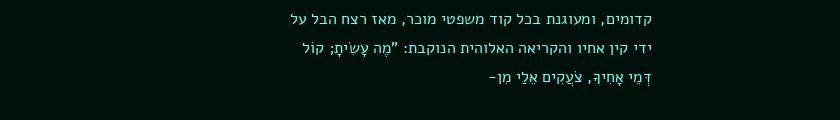קדומים, ומעוגנת בכל קוד משפטי מוכר, מאז רצח הבל על ידי קין אחיו והקריאה האלוהית הנוקבת: "מֶה עָשִׂיתָ; קוֹל דְּמֵי אָחִיךָ, צֹעֲקִים אֵלַי מִן-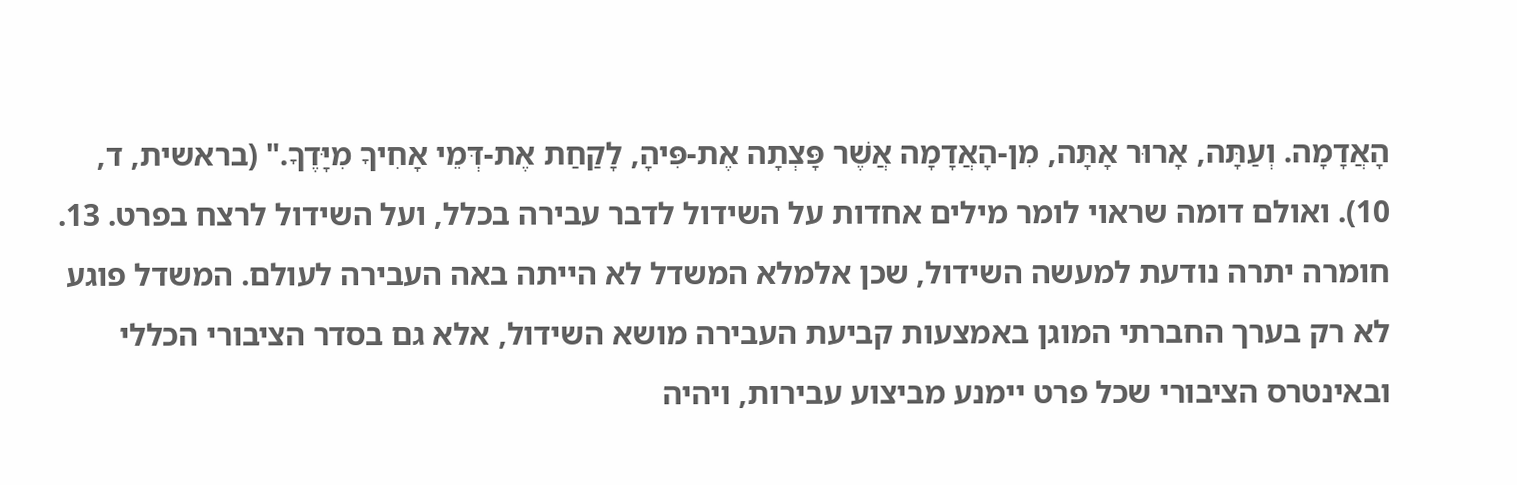הָאֲדָמָה. וְעַתָּה, אָרוּר אָתָּה, מִן-הָאֲדָמָה אֲשֶׁר פָּצְתָה אֶת-פִּיהָ, לָקַחַת אֶת-דְּמֵי אָחִיךָ מִיָּדֶךָ." (בראשית, ד, 10). ואולם דומה שראוי לומר מילים אחדות על השידול לדבר עבירה בכלל, ועל השידול לרצח בפרט. 13. חומרה יתרה נודעת למעשה השידול, שכן אלמלא המשדל לא הייתה באה העבירה לעולם. המשדל פוגע לא רק בערך החברתי המוגן באמצעות קביעת העבירה מושא השידול, אלא גם בסדר הציבורי הכללי ובאינטרס הציבורי שכל פרט יימנע מביצוע עבירות, ויהיה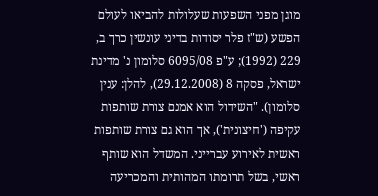מוגן מפני השפעות שעלולות להביאו לעולם הפשע (ש"ז פלר יסודות בדיני עונשין כרך ב, 229 (1992); ע"פ 6095/08 סלומון נ' מדינת ישראל, פסקה 8 (29.12.2008), להלן: ענין סלומון). "השידול הוא אמנם צורת שותפות עקיפה ('חיצונית'), אך הוא גם צורת שותפות ראשית לאירוע עברייני. המשדל הוא שותף ראשי, בשל תרומתו המהותית והמכריעה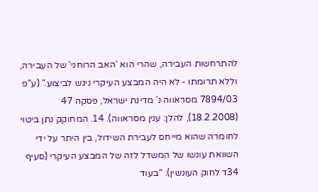להתרחשות העבירה, שהרי הוא 'האב הרוחני' של העבירה, וללא תרומתו - לא היה המבצע העיקרי ניגש לביצוע." (ע"פ 7894/03 מסראווה נ' מדינת ישראל, פסקה 47 (18.2.2008), להלן: ענין מסראווה). 14. המחוקק נתן ביטוי לחומרה שהוא מייחס לעבירת השידול, בין היתר על ידי השוואת עונשו של המשדל לזה של המבצע העיקרי (סעיף 34ד לחוק העונשין). "בעוד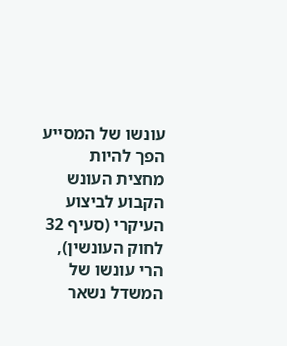עונשו של המסייע הפך להיות מחצית העונש הקבוע לביצוע העיקרי (סעיף 32 לחוק העונשין), הרי עונשו של המשדל נשאר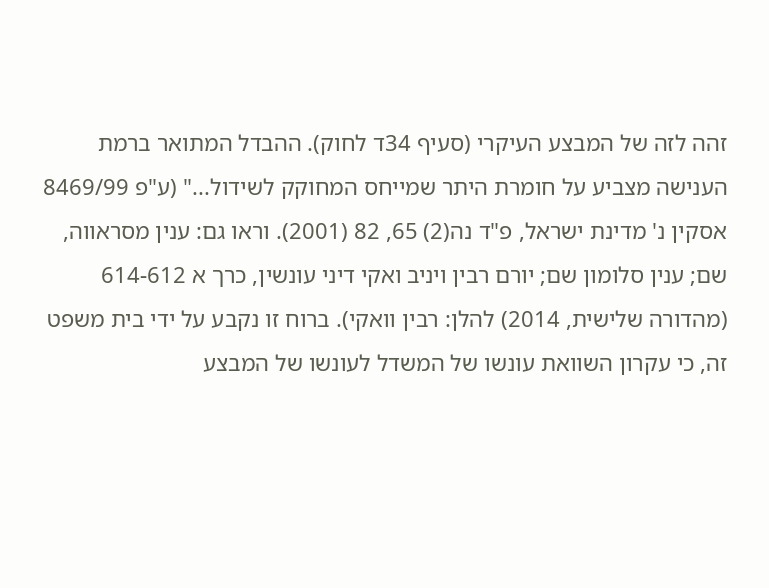זהה לזה של המבצע העיקרי (סעיף 34ד לחוק). ההבדל המתואר ברמת הענישה מצביע על חומרת היתר שמייחס המחוקק לשידול..." (ע"פ 8469/99 אסקין נ' מדינת ישראל, פ"ד נה(2) 65, 82 (2001). וראו גם: ענין מסראווה, שם; ענין סלומון שם; יורם רבין ויניב ואקי דיני עונשין, כרך א 614-612 (מהדורה שלישית, 2014) להלן: רבין וואקי). ברוח זו נקבע על ידי בית משפט זה, כי עקרון השוואת עונשו של המשדל לעונשו של המבצע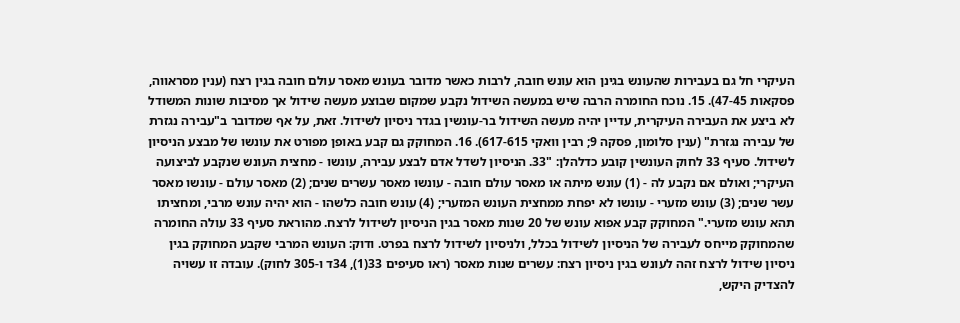העיקרי חל גם בעבירות שהעונש בגינן הוא עונש חובה, לרבות כאשר מדובר בעונש מאסר עולם חובה בגין רצח (ענין מסראווה, פסקאות 47-45). 15. נוכח החומרה הרבה שיש במעשה השידול נקבע שמקום שבוצע מעשה שידול אך מסיבות שונות המשודל לא ביצע את העבירה העיקרית, עדיין יהיה מעשה השידול בר-עונשין בגדר ניסיון לשידול. זאת, על אף שמדובר ב"עבירה נגזרת של עבירה נגזרת" (ענין סלומון, פסקה 9; רבין וואקי 617-615). 16. המחוקק גם קבע באופן מפורט את עונשו של מבצע הניסיון לשידול. סעיף 33 לחוק העונשין קובע כדלהלן: "33. הניסיון לשדל אדם לבצע עבירה, עונשו - מחצית העונש שנקבע לביצועה העיקרי; ואולם אם נקבע לה - (1) עונש מיתה או מאסר עולם חובה - עונשו מאסר עשרים שנים; (2) מאסר עולם - עונשו מאסר עשר שנים; (3) עונש מזערי - עונשו לא יפחת ממחצית העונש המזערי; (4) עונש חובה כלשהו - הוא יהיה עונש מרבי, ומחציתו תהא עונש מזערי." המחוקק קבע אפוא עונש של 20 שנות מאסר בגין הניסיון לשידול לרצח. מהוראת סעיף 33 עולה החומרה שהמחוקק מייחס לעבירה של הניסיון לשידול בכלל, ולניסיון לשידול לרצח בפרט. ודוק: העונש המרבי שקבע המחוקק בגין ניסיון שידול לרצח זהה לעונש בגין ניסיון רצח: עשרים שנות מאסר (ראו סעיפים 33(1), 34ד ו-305 לחוק). עובדה זו עשויה להצדיק היקש,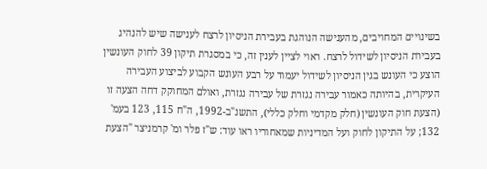בשינויים המחויבים, מהענישה הנוהגת בעבירת הניסיון לרצח לענישה שיש להנהיג בעבירת הניסיון לשידול לרצח. ראוי לציין לענין זה, כי במסגרת תיקון 39 לחוק העונשין הוצע כי העונש בגין הניסיון לשידול יעמוד על רבע העונש הקבוע לביצוע העבירה העיקרית, בהיותה כאמור עבירה נגזרת של עבירה נגזרת, ואולם המחוקק דחה הצעה זו (הצעת חוק העונשין (חלק מקדמי וחלק כללי), התשנ"ב-1992, ה"ח 115, 123 בעמ' 132; על התיקון לחוק ועל המדיניות שמאחוריו ראו עוד: ש"ז פלר ומ' קרמניצר "הצעת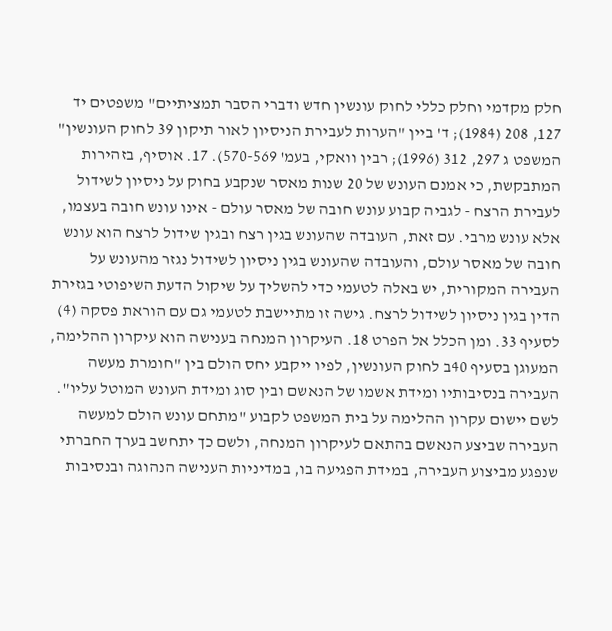חלק מקדמי וחלק כללי לחוק עונשין חדש ודברי הסבר תמציתיים" משפטים יד 127, 208 (1984); ד' ביין "הערות לעבירת הניסיון לאור תיקון 39 לחוק העונשין" המשפט ג 297, 312 (1996); רבין וואקי, בעמ' 570-569). 17. אוסיף, בזהירות המתבקשת, כי אמנם העונש של 20 שנות מאסר שנקבע בחוק על ניסיון לשידול לעבירת הרצח - לגביה קבוע עונש חובה של מאסר עולם - אינו עונש חובה בעצמו, אלא עונש מרבי. עם זאת, העובדה שהעונש בגין רצח ובגין שידול לרצח הוא עונש חובה של מאסר עולם, והעובדה שהעונש בגין ניסיון לשידול נגזר מהעונש על העבירה המקורית, יש באלה לטעמי כדי להשליך על שיקול הדעת השיפוטי בגזירת הדין בגין ניסיון לשידול לרצח. גישה זו מתיישבת לטעמי גם עם הוראת פסקה (4) לסעיף 33. ומן הכלל אל הפרט 18. העיקרון המנחה בענישה הוא עיקרון ההלימה, המעוגן בסעיף 40ב לחוק העונשין, לפיו ייקבע יחס הולם בין "חומרת מעשה העבירה בנסיבותיו ומידת אשמו של הנאשם ובין סוג ומידת העונש המוטל עליו". לשם יישום עקרון ההלימה על בית המשפט לקבוע "מתחם עונש הולם למעשה העבירה שביצע הנאשם בהתאם לעיקרון המנחה, ולשם כך יתחשב בערך החברתי שנפגע מביצוע העבירה, במידת הפגיעה בו, במדיניות הענישה הנהוגה ובנסיבות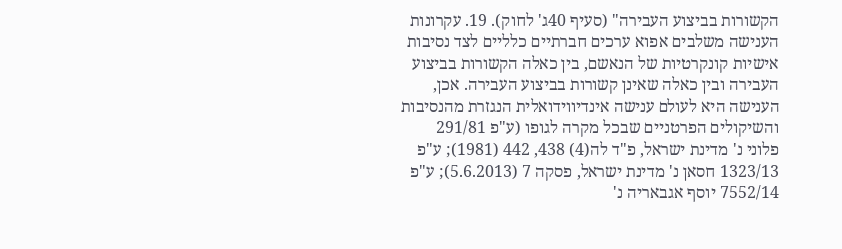הקשורות בביצוע העבירה" (סעיף 40ג' לחוק). 19. עקרונות הענישה משלבים אפוא ערכים חברתיים כלליים לצד נסיבות אישיות קונקרטיות של הנאשם, בין כאלה הקשורות בביצוע העבירה ובין כאלה שאינן קשורות בביצוע העבירה. אכן, הענישה היא לעולם ענישה אינדיווידואלית הנגזרת מהנסיבות והשיקולים הפרטניים שבכל מקרה לגופו (ע"פ 291/81 פלוני נ' מדינת ישראל, פ"ד לה(4) 438, 442 (1981); ע"פ 1323/13 חסאן נ' מדינת ישראל, פסקה 7 (5.6.2013); ע"פ 7552/14 יוסף אגבאריה נ'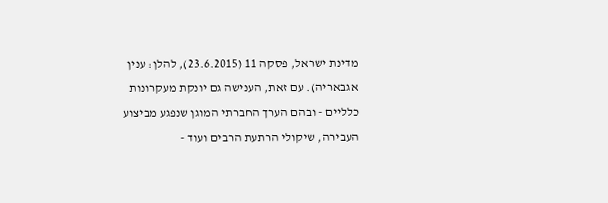מדינת ישראל, פסקה 11 (23.6.2015), להלן: ענין אגבאריה). עם זאת, הענישה גם יונקת מעקרונות כלליים - ובהם הערך החברתי המוגן שנפגע מביצוע העבירה, שיקולי הרתעת הרבים ועוד -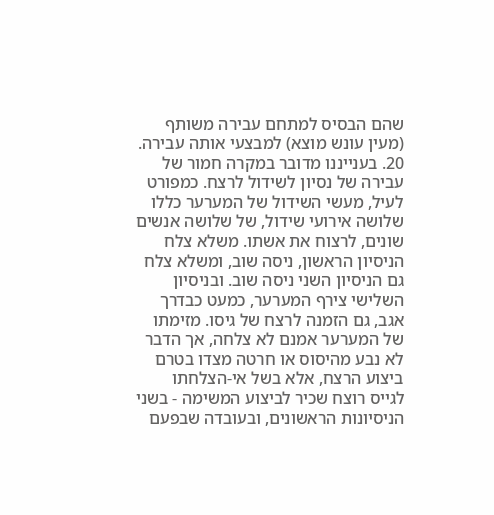שהם הבסיס למתחם עבירה משותף (מעין עונש מוצא) למבצעי אותה עבירה. 20. בענייננו מדובר במקרה חמור של עבירה של נסיון לשידול לרצח. כמפורט לעיל, מעשי השידול של המערער כללו שלושה אירועי שידול, של שלושה אנשים שונים, לרצוח את אשתו. משלא צלח הניסיון הראשון, ניסה שוב, ומשלא צלח גם הניסיון השני ניסה שוב. ובניסיון השלישי צירף המערער, כמעט כבדרך אגב, גם הזמנה לרצח של גיסו. מזימתו של המערער אמנם לא צלחה, אך הדבר לא נבע מהיסוס או חרטה מצדו בטרם ביצוע הרצח, אלא בשל אי-הצלחתו לגייס רוצח שכיר לביצוע המשימה - בשני הניסיונות הראשונים, ובעובדה שבפעם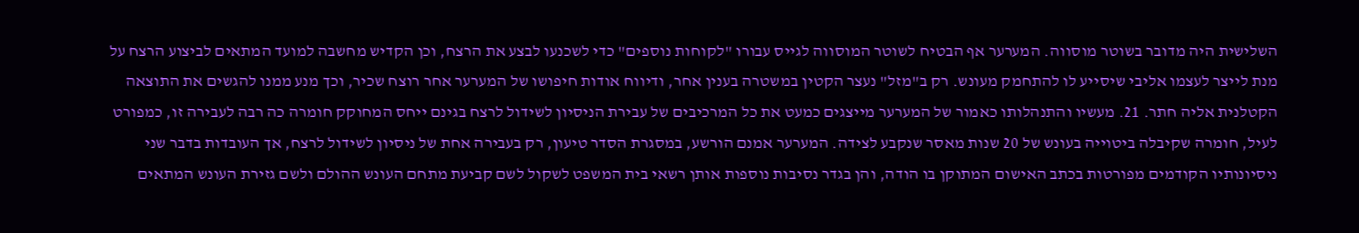השלישית היה מדובר בשוטר מוסווה. המערער אף הבטיח לשוטר המוסווה לגייס עבורו "לקוחות נוספים" כדי לשכנעו לבצע את הרצח, וכן הקדיש מחשבה למועד המתאים לביצוע הרצח על מנת לייצר לעצמו אליבי שיסייע לו להתחמק מעונש. רק ב"מזל" נעצר הקטין במשטרה בענין אחר, ודיווח אודות חיפושו של המערער אחר רוצח שכיר, וכך מנע ממנו להגשים את התוצאה הקטלנית אליה חתר. 21. מעשיו והתנהלותו כאמור של המערער מייצגים כמעט את כל המרכיבים של עבירת הניסיון לשידול לרצח בגינם ייחס המחוקק חומרה כה רבה לעבירה זו, כמפורט לעיל, חומרה שקיבלה ביטוייה בעונש של 20 שנות מאסר שנקבע לצידה. המערער אמנם הורשע, במסגרת הסדר טיעון, רק בעבירה אחת של ניסיון לשידול לרצח, אך העובדות בדבר שני ניסיונותיו הקודמים מפורטות בכתב האישום המתוקן בו הודה, והן בגדר נסיבות נוספות אותן רשאי בית המשפט לשקול לשם קביעת מתחם העונש ההולם ולשם גזירת העונש המתאים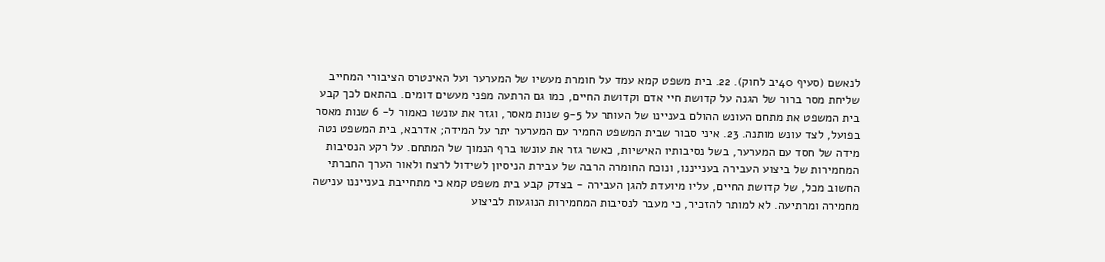לנאשם (סעיף 40יב לחוק). 22. בית משפט קמא עמד על חומרת מעשיו של המערער ועל האינטרס הציבורי המחייב שליחת מסר ברור של הגנה על קדושת חיי אדם וקדושת החיים, כמו גם הרתעה מפני מעשים דומים. בהתאם לכך קבע בית המשפט את מתחם העונש ההולם בעניינו של העותר על 9-5 שנות מאסר, וגזר את עונשו כאמור ל- 6 שנות מאסר בפועל, לצד עונש מותנה. 23. איני סבור שבית המשפט החמיר עם המערער יתר על המידה; אדרבא, בית המשפט נטה מידה של חסד עם המערער, בשל נסיבותיו האישיות, כאשר גזר את עונשו ברף הנמוך של המתחם. על רקע הנסיבות המחמירות של ביצוע העבירה בענייננו, ונוכח החומרה הרבה של עבירת הניסיון לשידול לרצח ולאור הערך החברתי החשוב מכל, של קדושת החיים, עליו מיועדת להגן העבירה - בצדק קבע בית משפט קמא כי מתחייבת בענייננו ענישה מחמירה ומרתיעה. לא למותר להזכיר, כי מעבר לנסיבות המחמירות הנוגעות לביצוע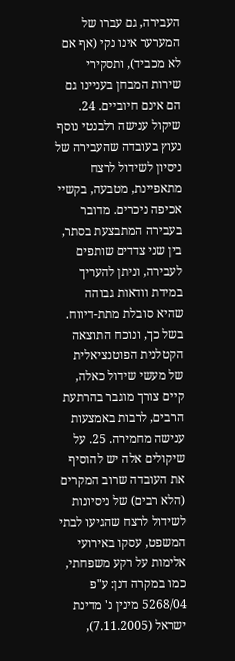העבירה, גם עברו של המערער אינו נקי (אף אם לא מכביד), ותסקירי שירות המבחן בעניינו גם הם אינם חיוביים. 24. שיקול ענישה רלבנטי נוסף נעוץ בעובדה שהעבירה של ניסיון לשידול לרצח מתאפיינת, מטבעה, בקשיי אכיפה ניכרים. מדובר בעבירה המתבצעת בסתר, בין שני צדדים שותפים לעבירה, וניתן להעריך במידת וודאות גבוהה שהיא סובלת מתת-דיווח. בשל כך, ונוכח התוצאה הקטלנית הפוטנציאלית של מעשי שידול כאלה, קיים צורך מוגבר בהרתעת הרבים, לרבות באמצעות ענישה מחמירה. 25. על שיקולים אלה יש להוסיף את העובדה שרוב המקרים (הלא רבים) של ניסיונות לשידול לרצח שהגיעו לבתי המשפט, עסקו באירועי אלימות על רקע משפחתי, כמו במקרה דנן: ע"פ 5268/04 מינין נ' מדינת ישראל (7.11.2005),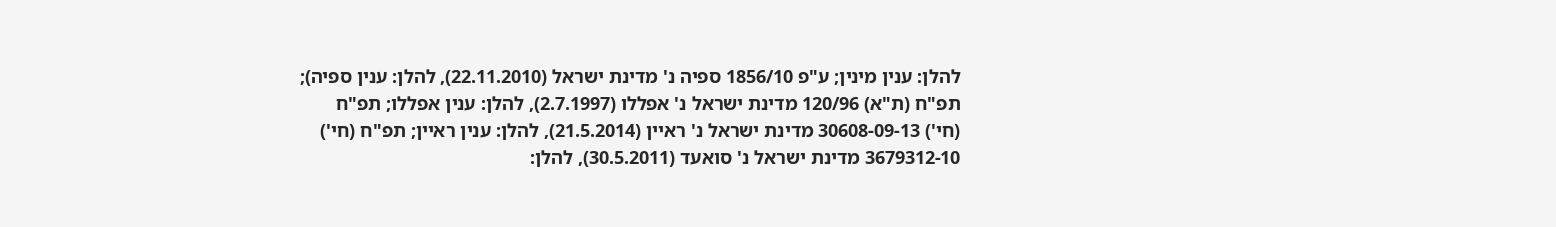להלן: ענין מינין; ע"פ 1856/10 ספיה נ' מדינת ישראל (22.11.2010), להלן: ענין ספיה); תפ"ח (ת"א) 120/96 מדינת ישראל נ' אפללו (2.7.1997), להלן: ענין אפללו; תפ"ח (חי') 30608-09-13 מדינת ישראל נ' ראיין (21.5.2014), להלן: ענין ראיין; תפ"ח (חי') 3679312-10 מדינת ישראל נ' סואעד (30.5.2011), להלן: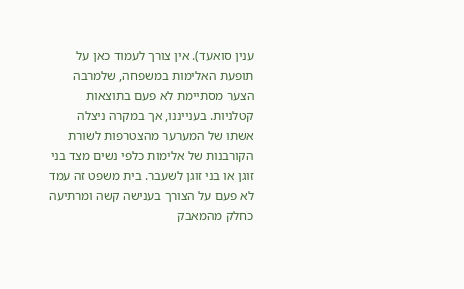ענין סואעד). אין צורך לעמוד כאן על תופעת האלימות במשפחה, שלמרבה הצער מסתיימת לא פעם בתוצאות קטלניות. בענייננו, אך במקרה ניצלה אשתו של המערער מהצטרפות לשורת הקורבנות של אלימות כלפי נשים מצד בני זוגן או בני זוגן לשעבר. בית משפט זה עמד לא פעם על הצורך בענישה קשה ומרתיעה כחלק מהמאבק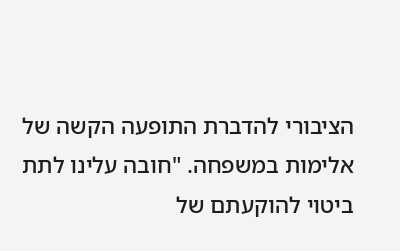הציבורי להדברת התופעה הקשה של אלימות במשפחה. "חובה עלינו לתת ביטוי להוקעתם של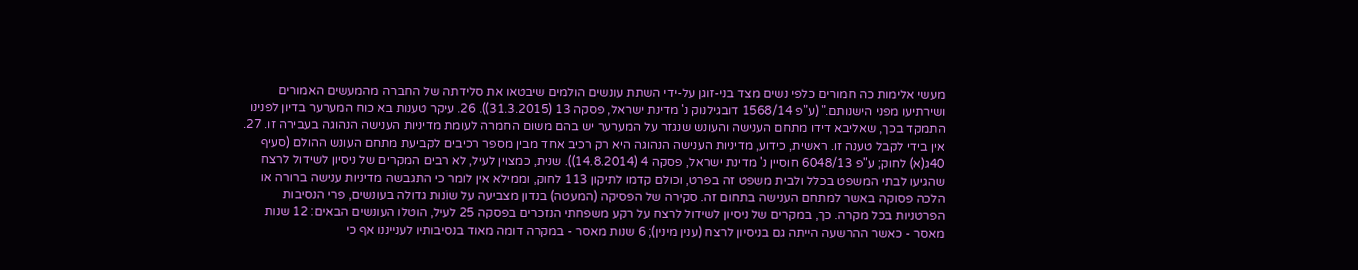מעשי אלימות כה חמורים כלפי נשים מצד בני-זוגן על-ידי השתת עונשים הולמים שיבטאו את סלידתה של החברה מהמעשים האמורים ושירתיעו מפני הישנותם." (ע"פ 1568/14 דובגילנוק נ' מדינת ישראל, פסקה 13 (31.3.2015)). 26. עיקר טענות בא כוח המערער בדיון לפנינו התמקד בכך, שאליבא דידו מתחם הענישה והעונש שנגזר על המערער יש בהם משום החמרה לעומת מדיניות הענישה הנהוגה בעבירה זו. 27. אין בידי לקבל טענה זו. ראשית, כידוע, מדיניות הענישה הנהוגה היא רק רכיב אחד מבין מספר רכיבים לקביעת מתחם העונש ההולם (סעיף 40ג(א) לחוק; ע"פ 6048/13 חוסיין נ' מדינת ישראל, פסקה 4 (14.8.2014)). שנית, כמצוין לעיל, לא רבים המקרים של ניסיון לשידול לרצח שהגיעו לבתי המשפט בכלל ולבית משפט זה בפרט, וכולם קדמו לתיקון 113 לחוק, וממילא אין לומר כי התגבשה מדיניות ענישה ברורה או הלכה פסוקה באשר למתחם הענישה בתחום זה. סקירה של הפסיקה (המעטה) בנדון מצביעה על שוֹנוּת גדולה בעונשים, פרי הנסיבות הפרטניות בכל מקרה. כך, במקרים של ניסיון לשידול לרצח על רקע משפחתי הנזכרים בפסקה 25 לעיל, הוטלו העונשים הבאים: 12 שנות מאסר - כאשר ההרשעה הייתה גם בניסיון לרצח (ענין מינין); 6 שנות מאסר - במקרה דומה מאוד בנסיבותיו לענייננו אף כי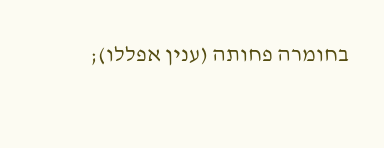בחומרה פחותה (ענין אפללו);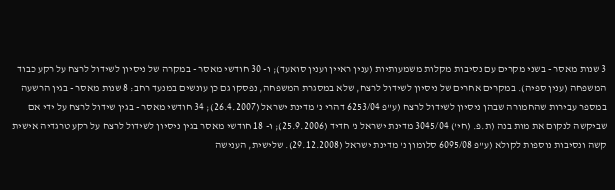3 שנות מאסר - בשני מקרים עם נסיבות מקלות משמעותיות (ענין ראיין וענין סואעד); ו- 30 חודשי מאסר - במקרה של ניסיון לשידול לרצח על רקע כבוד המשפחה (ענין ספיה). במקרים אחרים של ניסיון לשידול לרצח, שלא במסגרת המשפחה, נפסקו גם כן עונשים במנעד רחב: 8 שנות מאסר - בגין הרשעה במספר עבירות שהחמורה שבהן ניסיון לשידול לרצח (ע"פ 6253/04 דהרי נ' מדינת ישראל (26.4.2007); 34 חודשי מאסר - בגין שידול לרצח על ידי אם שביקשה לנקום את מות בנה (ת.פ. (חי') 3045/04 מדינת ישראל נ' חדיד (25.9.2006); ו- 18 חודשי מאסר בגין ניסיון לשידול לרצח על רקע טרגדיה אישית קשה ונסיבות נוספות לקולא (ע"פ 6095/08 סלומון נ' מדינת ישראל (29.12.2008). שלישית, הענישה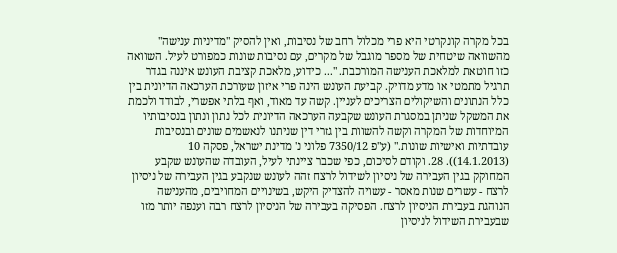בכל מקרה קונקרטי היא פרי מכלול רחב של נסיבות, ואין להסיק "מדיניות ענישה" מהשוואה שיטחית של מספר מוגבל של מקרים, עם נסיבות שונות כמפורט לעיל. השוואה כזו חוטאת למלאכת הענישה המורכבת. "... כידוע, מלאכת קציבת העונש איננה בגדר תרגיל מתמטי או מדע מדויק. קביעת העונש הינה פרי איזון שעורכת הערכאה הדיונית בין כלל הנתונים והשיקולים הצריכים לעניין. קשה עד מאוד, ואף בלתי אפשרי, לבודד ולכמת את המשקל שניתן במסגרת העונש שקבעה הערכאה הדיונית לכל נתון ונתון בנסיבותיו המיוחדות של המקרה וקשה להשוות בין גזרי דין שניתנו לנאשמים שונים ובנסיבות עובדתיות ואישיות שונות." (ע"פ 7350/12 פלוני נ' מדינת ישראל, פסקה 10 (14.1.2013)). 28. וקודם לסיכום, כפי שכבר ציינתי לעיל, העובדה שהעונש שקבע המחוקק בגין העבירה של ניסיון לשידול לרצח זהה לעונש שנקבע בגין העבירה של ניסיון לרצח - עשרים שנות מאסר - עשויה להצדיק היקש, בשינויים המחויבים, מהענישה הנוהגת בעבירת הניסיון לרצח. הפסיקה בעבירה של הניסיון לרצח רבה וענפה יותר מזו שבעבירת השידול לניסיון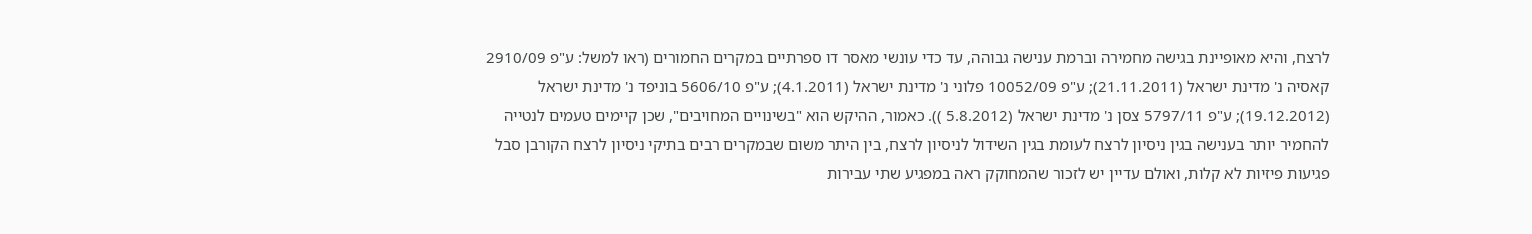לרצח, והיא מאופיינת בגישה מחמירה וברמת ענישה גבוהה, עד כדי עונשי מאסר דו ספרתיים במקרים החמורים (ראו למשל: ע"פ 2910/09 קאסיה נ' מדינת ישראל (21.11.2011); ע"פ 10052/09 פלוני נ' מדינת ישראל (4.1.2011); ע"פ 5606/10 בוניפד נ' מדינת ישראל (19.12.2012); ע"פ 5797/11 צסן נ' מדינת ישראל (5.8.2012 )). כאמור, ההיקש הוא "בשינויים המחויבים", שכן קיימים טעמים לנטייה להחמיר יותר בענישה בגין ניסיון לרצח לעומת בגין השידול לניסיון לרצח, בין היתר משום שבמקרים רבים בתיקי ניסיון לרצח הקורבן סבל פגיעות פיזיות לא קלות, ואולם עדיין יש לזכור שהמחוקק ראה במפגיע שתי עבירות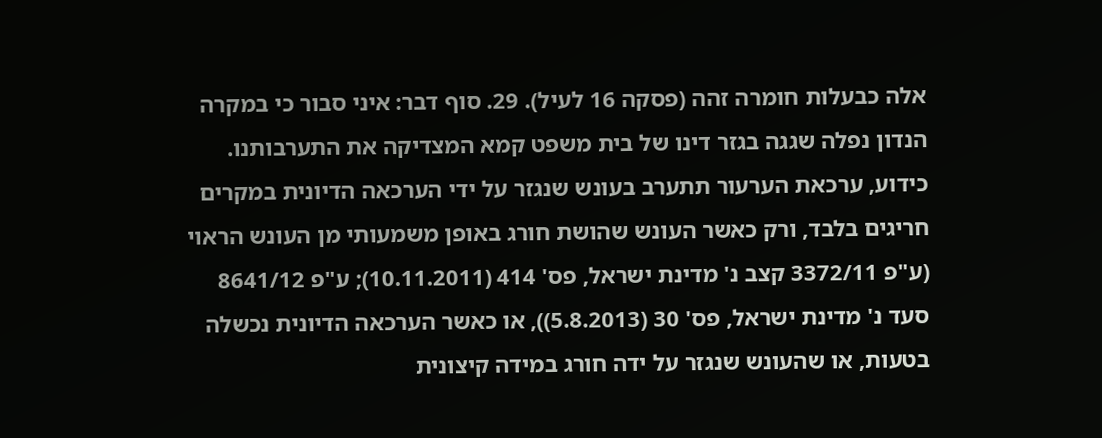אלה כבעלות חומרה זהה (פסקה 16 לעיל). 29. סוף דבר: איני סבור כי במקרה הנדון נפלה שגגה בגזר דינו של בית משפט קמא המצדיקה את התערבותנו. כידוע, ערכאת הערעור תתערב בעונש שנגזר על ידי הערכאה הדיונית במקרים חריגים בלבד, ורק כאשר העונש שהושת חורג באופן משמעותי מן העונש הראוי (ע"פ 3372/11 קצב נ' מדינת ישראל, פס' 414 (10.11.2011); ע"פ 8641/12 סעד נ' מדינת ישראל, פס' 30 (5.8.2013)), או כאשר הערכאה הדיונית נכשלה בטעות, או שהעונש שנגזר על ידה חורג במידה קיצונית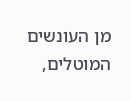מן העונשים המוטלים,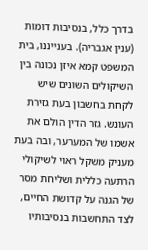בדרך כלל, בנסיבות דומות (ענין אגבריה). בענייננו, בית המשפט קמא איזן נכונה בין השיקולים השונים שיש לקחת בחשבון בעת גזירת העונש. גזר הדין הולם את אשמו של המערער, ובה בעת מעניק משקל ראוי לשיקולי הרתעה כללית ושליחת מסר של הגנה על קדושת החיים, לצד התחשבות בנסיבותיו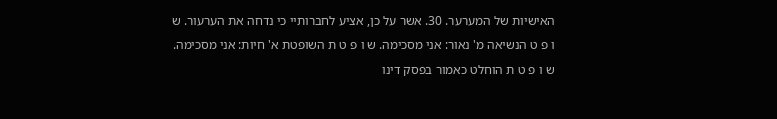האישיות של המערער. 30. אשר על כן, אציע לחברותיי כי נדחה את הערעור. ש ו פ ט הנשיאה מ' נאור: אני מסכימה. ש ו פ ט ת השופטת א' חיות: אני מסכימה. ש ו פ ט ת הוחלט כאמור בפסק דינו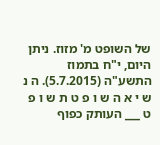של השופט מ' מזוז. ניתן היום, י"ח בתמוז התשע"ה (5.7.2015). ה נ ש י א ה ש ו פ ט ת ש ו פ ט ___ העותק כפוף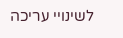לשינויי עריכה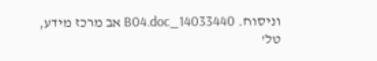וניסוח. 14033440_B04.doc אב מרכז מידע, טל'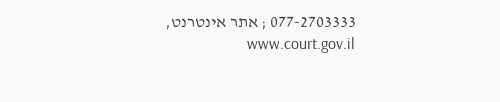077-2703333 ; אתר אינטרנט, www.court.gov.il